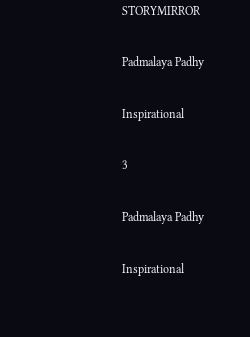STORYMIRROR

Padmalaya Padhy

Inspirational

3

Padmalaya Padhy

Inspirational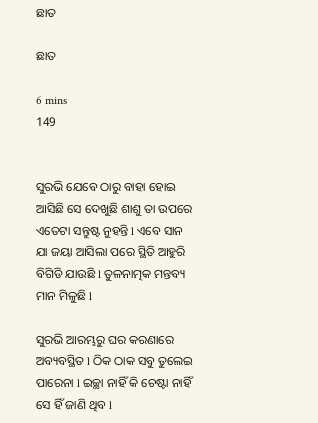ଛାତ

ଛାତ

6 mins
149


ସୁରଭି ଯେବେ ଠାରୁ ବାହା ହୋଇ ଆସିଛି ସେ ଦେଖୁଛି ଶାଶୁ ତା ଉପରେ ଏତେଟା ସନ୍ତୁଷ୍ଟ ନୁହନ୍ତି l ଏବେ ସାନ ଯା ଜୟା ଆସିଲା ପରେ ସ୍ଥିତି ଆହୁରି ବିଗିଡି ଯାଉଛି l ତୁଳନାତ୍ମକ ମନ୍ତବ୍ୟ ମାନ ମିଳୁଛି l

ସୁରଭି ଆରମ୍ଭରୁ ଘର କରଣାରେ ଅବ୍ୟବସ୍ଥିତ l ଠିକ ଠାକ ସବୁ ତୁଲେଇ ପାରେନା l ଇଚ୍ଛା ନାହିଁ କି ଚେଷ୍ଟା ନାହିଁ ସେ ହିଁ ଜାଣି ଥିବ l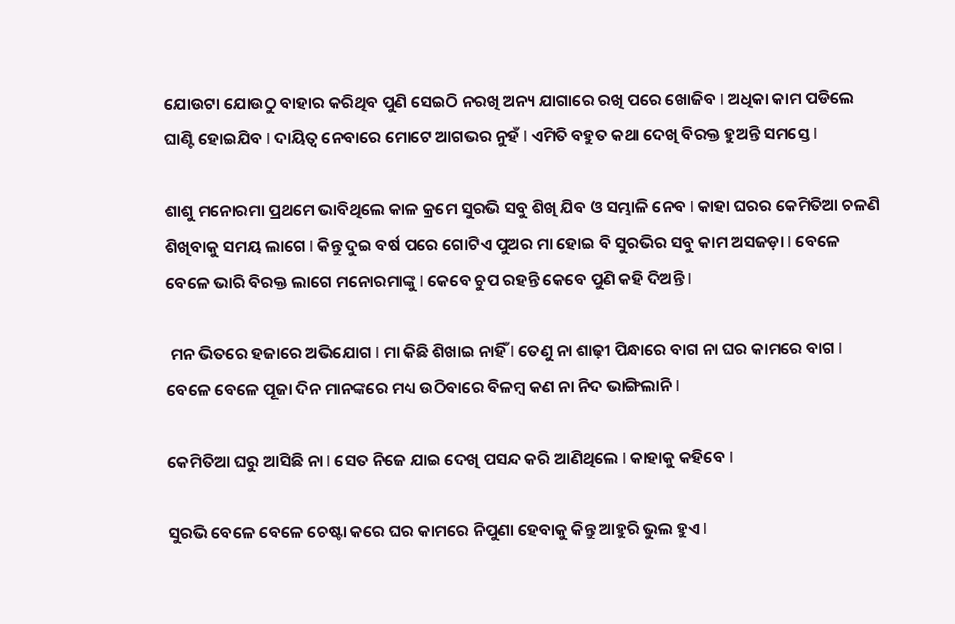ଯୋଉଟା ଯୋଉଠୁ ବାହାର କରିଥିବ ପୁଣି ସେଇଠି ନରଖି ଅନ୍ୟ ଯାଗାରେ ରଖି ପରେ ଖୋଜିବ l ଅଧିକା କାମ ପଡିଲେ ଘାଣ୍ଟି ହୋଇଯିବ l ଦାୟିତ୍ୱ ନେବାରେ ମୋଟେ ଆଗଭର ନୁହଁ l ଏମିତି ବହୁତ କଥା ଦେଖି ବିରକ୍ତ ହୁଅନ୍ତି ସମସ୍ତେ l

ଶାଶୁ ମନୋରମା ପ୍ରଥମେ ଭାବିଥିଲେ କାଳ କ୍ରମେ ସୁରଭି ସବୁ ଶିଖି ଯିବ ଓ ସମ୍ଭାଳି ନେବ l କାହା ଘରର କେମିତିଆ ଚଳଣି ଶିଖିବାକୁ ସମୟ ଲାଗେ l କିନ୍ତୁ ଦୁଇ ବର୍ଷ ପରେ ଗୋଟିଏ ପୁଅର ମା ହୋଇ ବି ସୁରଭିର ସବୁ କାମ ଅସଜଡ଼ା l ବେଳେ ବେଳେ ଭାରି ବିରକ୍ତ ଲାଗେ ମନୋରମାଙ୍କୁ l କେବେ ଚୁପ ରହନ୍ତି କେବେ ପୁଣି କହି ଦିଅନ୍ତି l

 ମନ ଭିତରେ ହଜାରେ ଅଭିଯୋଗ l ମା କିଛି ଶିଖାଇ ନାହିଁ l ତେଣୁ ନା ଶାଢ଼ୀ ପିନ୍ଧାରେ ବାଗ ନା ଘର କାମରେ ବାଗ l ବେଳେ ବେଳେ ପୂଜା ଦିନ ମାନଙ୍କରେ ମଧ୍ୟ ଉଠିବାରେ ବିଳମ୍ବ କଣ ନା ନିଦ ଭାଙ୍ଗିଲାନି l

କେମିତିଆ ଘରୁ ଆସିଛି ନା l ସେତ ନିଜେ ଯାଇ ଦେଖି ପସନ୍ଦ କରି ଆଣିଥିଲେ l କାହାକୁ କହିବେ l

ସୁରଭି ବେଳେ ବେଳେ ଚେଷ୍ଟା କରେ ଘର କାମରେ ନିପୁଣା ହେବାକୁ କିନ୍ତୁ ଆହୁରି ଭୁଲ ହୁଏ l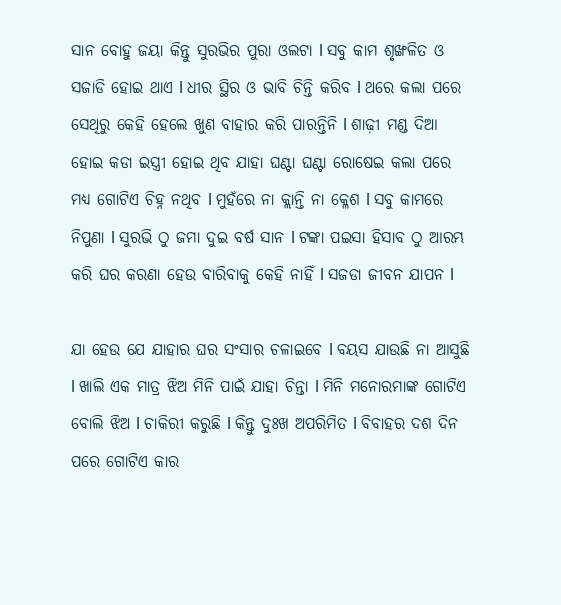ସାନ ବୋହୁ ଜୟା କିନ୍ତୁ ସୁରଭିର ପୁରା ଓଲଟା l ସବୁ କାମ ଶୃଙ୍ଖଳିତ ଓ ସଜାଡି ହୋଇ ଥାଏ l ଧୀର ସ୍ଥିର ଓ ଭାବି ଚିନ୍ତି କରିବ l ଥରେ କଲା ପରେ ସେଥିରୁ କେହି ହେଲେ ଖୁଣ ବାହାର କରି ପାରନ୍ତିନି l ଶାଢ଼ୀ ମଣ୍ଡ ଦିଆ ହୋଇ କଡା ଇସ୍ତ୍ରୀ ହୋଇ ଥିବ ଯାହା ଘଣ୍ଟା ଘଣ୍ଟା ରୋଷେଇ କଲା ପରେ ମଧ୍ୟ ଗୋଟିଏ ଚିହ୍ନ ନଥିବ l ମୁହଁରେ ନା କ୍ଲାନ୍ତି ନା କ୍ଳେଶ l ସବୁ କାମରେ ନିପୁଣା l ସୁରଭି ଠୁ ଜମା ଦୁଇ ବର୍ଷ ସାନ l ଟଙ୍କା ପଇସା ହିସାବ ଠୁ ଆରମ୍ଭ କରି ଘର କରଣା ହେଉ ବାରିବାକୁ କେହି ନାହିଁ l ସଜଡା ଜୀବନ ଯାପନ l

ଯା ହେଉ ଯେ ଯାହାର ଘର ସଂସାର ଚଳାଇବେ l ବୟସ ଯାଉଛି ନା ଆସୁଛି l ଖାଲି ଏକ ମାତ୍ର ଝିଅ ମିନି ପାଇଁ ଯାହା ଚିନ୍ତା l ମିନି ମନୋରମାଙ୍କ ଗୋଟିଏ ବୋଲି ଝିଅ l ଚାକିରୀ କରୁଛି l କିନ୍ତୁ ଦୁଃଖ ଅପରିମିତ l ବିବାହର ଦଶ ଦିନ ପରେ ଗୋଟିଏ କାର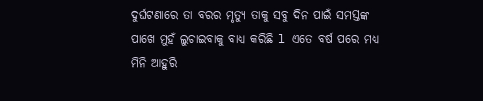ଦୁର୍ଘଟଣାରେ ତା ବରର ମୃତ୍ୟୁ ତାକୁ ସବୁ ଦିନ ପାଇଁ ସମସ୍ତଙ୍କ ପାଖେ ମୁହଁ ଲୁଚାଇବାକୁ ବାଧ୍ୟ କରିଛି l ଏତେ ବର୍ଷ ପରେ ମଧ୍ୟ ମିନି ଆହୁରି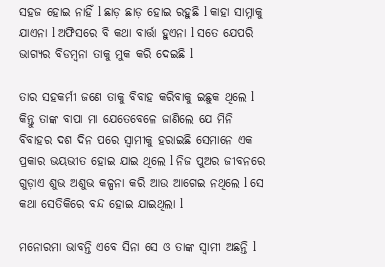ସହଜ ହୋଇ ନାହିଁ l ଛାଡ଼ ଛାଡ଼ ହୋଇ ରହୁଛି l କାହା ସାମ୍ନାକୁ ଯାଏନା l ଅଫିସରେ ବି କଥା ବାର୍ତ୍ତା ହୁଏନା l ସତେ ଯେପରି ଭାଗ୍ୟର ବିଡମ୍ବନା ତାକୁ ମୁକ କରି ଦେଇଛି l

ତାର ସହକର୍ମୀ ଜଣେ ତାକୁ ବିବାହ କରିବାକୁ ଇଛୁକ ଥିଲେ l କିନ୍ତୁ ତାଙ୍କ ବାପା ମା ଯେତେବେଳେ ଜାଣିଲେ ଯେ ମିନି ବିବାହର ଦଶ ଦିନ ପରେ ସ୍ୱାମୀକୁ ହରାଇଛି ସେମାନେ ଏକ ପ୍ରକାର ଭୟଭୀତ ହୋଇ ଯାଇ ଥିଲେ l ନିଜ ପୁଅର ଜୀବନରେ ଗୁଡ଼ାଏ ଶୁଭ ଅଶୁଭ କଳ୍ପନା କରି ଆଉ ଆଗେଇ ନଥିଲେ l ସେ କଥା ସେତିକିରେ ବନ୍ଦ ହୋଇ ଯାଇଥିଲା l

ମନୋରମା ଭାବନ୍ତି ଏବେ ସିନା ସେ ଓ ତାଙ୍କ ସ୍ୱାମୀ ଅଛନ୍ତି l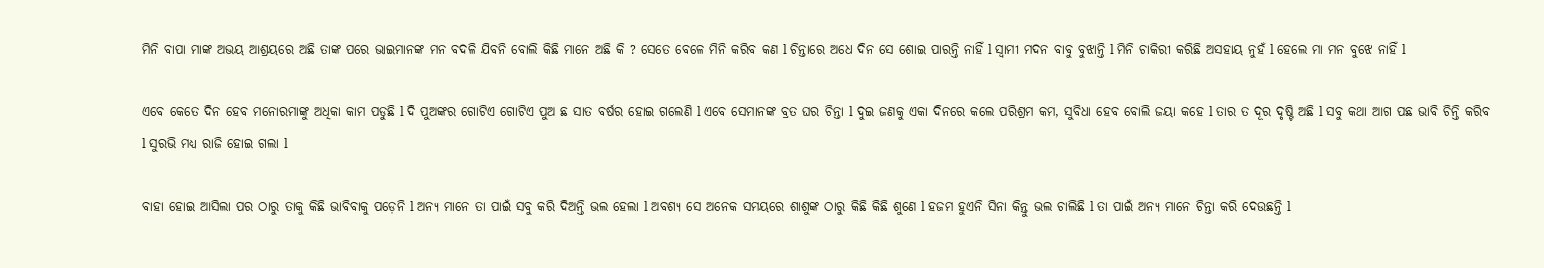ମିନି ବାପା ମାଙ୍କ ଅଭୟ ଆଶ୍ରୟରେ ଅଛି ତାଙ୍କ ପରେ ଭାଇମାନଙ୍କ ମନ ବଦଳି ଯିବନି ବୋଲି କିଛି ମାନେ ଅଛି କି ? ସେତେ ବେଳେ ମିନି କରିବ କଣ l ଚିନ୍ତାରେ ଅଧେ ଦିନ ସେ ଶୋଇ ପାରନ୍ତି ନାହିଁ l ସ୍ୱାମୀ ମଦନ ବାବୁ ବୁଝାନ୍ତି l ମିନି ଚାକିରୀ କରିଛି ଅସହାୟ ନୁହଁ l ହେଲେ ମା ମନ ବୁଝେ ନାହିଁ l

ଏବେ କେତେ ଦିନ ହେବ ମନୋରମାଙ୍କୁ ଅଧିକା କାମ ପଡୁଛି l ଦି ପୁଅଙ୍କର ଗୋଟିଏ ଗୋଟିଏ ପୁଅ ଛ ସାତ ବର୍ଷର ହୋଇ ଗଲେଣି l ଏବେ ସେମାନଙ୍କ ବ୍ରତ ଘର ଚିନ୍ତା l ଦୁଇ ଜଣକୁ ଏକା ଦିନରେ କଲେ ପରିଶ୍ରମ କମ, ସୁବିଧା ହେବ ବୋଲି ଜୟା କହେ l ତାର ତ ଦୂର ଦୃଷ୍ଟି ଅଛି l ସବୁ କଥା ଆଗ ପଛ ଭାବି ଚିନ୍ତି କରିବ l ସୁରଭି ମଧ୍ୟ ରାଜି ହୋଇ ଗଲା l

ବାହା ହୋଇ ଆସିଲା ପର ଠାରୁ ତାକୁ କିଛି ଭାବିବାକୁ ପଡ଼େନି l ଅନ୍ୟ ମାନେ ତା ପାଇଁ ସବୁ କରି ଦିଅନ୍ତି ଭଲ ହେଲା l ଅବଶ୍ୟ ସେ ଅନେକ ସମୟରେ ଶାଶୁଙ୍କ ଠାରୁ କିଛି କିଛି ଶୁଣେ l ହଜମ ହୁଏନି ସିନା କିନ୍ତୁ ଭଲ ଚାଲିଛି l ତା ପାଇଁ ଅନ୍ୟ ମାନେ ଚିନ୍ତା କରି ଦେଉଛନ୍ତି l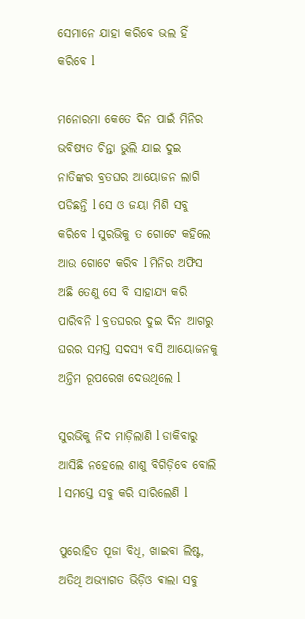ସେମାନେ ଯାହା କରିବେ ଭଲ ହିଁ କରିବେ l

ମନୋରମା କେତେ ଦିନ ପାଇଁ ମିନିର ଭବିଷ୍ୟତ ଚିନ୍ତା ଭୁଲି ଯାଇ ଦୁଇ ନାତିଙ୍କର ବ୍ରତଘର ଆୟୋଜନ ଲାଗି ପଡିଛନ୍ତି l ସେ ଓ ଜୟା ମିଶି ସବୁ କରିବେ l ସୁରଭିକୁ ତ ଗୋଟେ କହିଲେ ଆଉ ଗୋଟେ କରିବ l ମିନିର ଅଫିସ ଅଛି ତେଣୁ ସେ ବି ସାହାଯ୍ୟ କରି ପାରିବନି l ବ୍ରତଘରର ଦୁଇ ଦିନ ଆଗରୁ ଘରର ସମସ୍ତ ସଦସ୍ୟ ବସି ଆୟୋଜନକୁ ଅନ୍ତିମ ରୂପରେଖ ଦେଉଥିଲେ l

ସୁରଭିକୁ ନିଦ ମାଡ଼ିଲାଣି l ଡାକିବାରୁ ଆସିଛି ନହେଲେ ଶାଶୁ ବିଗିଡ଼ିବେ ବୋଲି l ସମସ୍ତେ ସବୁ କରି ସାରିଲେଣି l

ପୁରୋହିତ ପୂଜା ବିଧି, ଖାଇବା ଲିଷ୍ଟ, ଅତିଥି ଅଭ୍ୟାଗତ ଭିଡ଼ିଓ ଵାଲା ସବୁ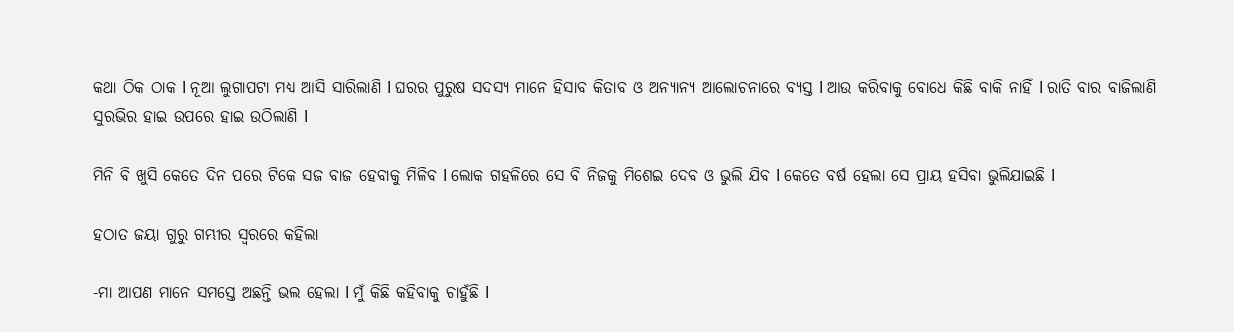କଥା ଠିକ ଠାକ l ନୂଆ ଲୁଗାପଟା ମଧ୍ୟ ଆସି ସାରିଲାଣି l ଘରର ପୁରୁଷ ସଦସ୍ୟ ମାନେ ହିସାବ କିତାବ ଓ ଅନ୍ୟାନ୍ୟ ଆଲୋଚନାରେ ବ୍ୟସ୍ତ l ଆଉ କରିବାକୁ ବୋଧେ କିଛି ବାକି ନାହିଁ l ରାତି ବାର ବାଜିଲାଣି ସୁରଭିର ହାଇ ଉପରେ ହାଇ ଉଠିଲାଣି l

ମିନି ବି ଖୁସି କେତେ ଦିନ ପରେ ଟିକେ ସଜ ବାଜ ହେବାକୁ ମିଳିବ l ଲୋକ ଗହଳିରେ ସେ ବି ନିଜକୁ ମିଶେଇ ଦେବ ଓ ଭୁଲି ଯିବ l କେତେ ବର୍ଷ ହେଲା ସେ ପ୍ରାୟ ହସିବା ଭୁଲିଯାଇଛି l

ହଠାତ ଜୟା ଗୁରୁ ଗମ୍ଭୀର ସ୍ୱରରେ କହିଲା

-ମା ଆପଣ ମାନେ ସମସ୍ତେ ଅଛନ୍ତି ଭଲ ହେଲା l ମୁଁ କିଛି କହିବାକୁ ଚାହୁଁଛି l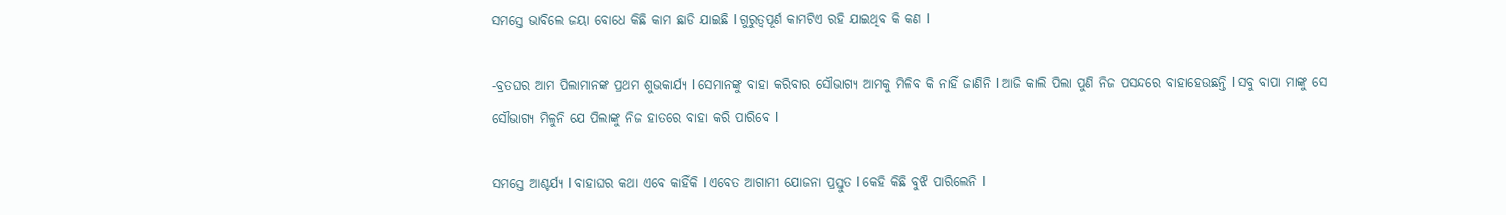ସମସ୍ତେ ଭାବିଲେ ଜୟା ବୋଧେ କିଛି କାମ ଛାଡି ଯାଇଛି l ଗୁରୁତ୍ୱପୂର୍ଣ କାମଟିଏ ରହି ଯାଇଥିବ କି କଣ l

-ବ୍ରତଘର ଆମ ପିଲାମାନଙ୍କ ପ୍ରଥମ ଶୁଭକାର୍ଯ୍ୟ l ସେମାନଙ୍କୁ ବାହା କରିବାର ସୌଭାଗ୍ୟ ଆମକୁ ମିଳିବ କି ନାହିଁ ଜାଣିନି l ଆଜି କାଲି ପିଲା ପୁଣି ନିଜ ପସନ୍ଦରେ ବାହାହେଉଛନ୍ତି l ସବୁ ବାପା ମାଙ୍କୁ ସେ ସୌଭାଗ୍ୟ ମିଳୁନି ଯେ ପିଲାଙ୍କୁ ନିଜ ହାତରେ ବାହା କରି ପାରିବେ l

ସମସ୍ତେ ଆଶ୍ଚର୍ଯ୍ୟ l ବାହାଘର କଥା ଏବେ କାହିଁକି l ଏବେତ ଆଗାମୀ ଯୋଜନା ପ୍ରସ୍ତୁତ l କେହି କିଛି ବୁଝି ପାରିଲେନି l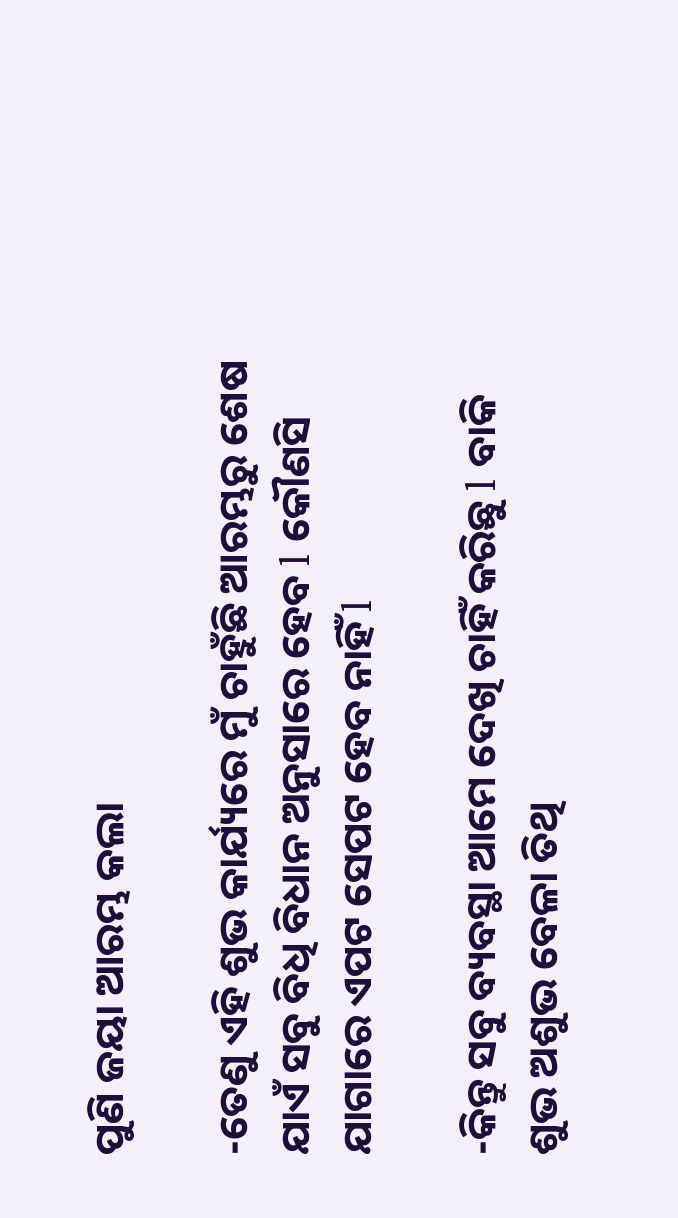ପୁଣି ଜୟା ଆରମ୍ଭ କଲା

-ତେଣୁ ଏହି ଶୁଭ କାର୍ଯ୍ୟରେ ମୁଁ ଚାହୁଁଛି ଆରମ୍ଭରୁ ଶେଷ ଯାଏଁ ସବୁ ବିଧି ବିଧାନ ଅନୁସାରେ ହେବ l କୌଣସି ଯାଗାରେ ଏପଟ ସେପଟ ହେବ ନାହିଁ l

-କିନ୍ତୁ ସବୁ ବ୍ୟବସ୍ଥା ଆମେ ଦେଖି ଚାହିଁ କରିଛୁ l ବାକି ଶୁଭ ଅଶୁଭ ବେଳା ତିଥି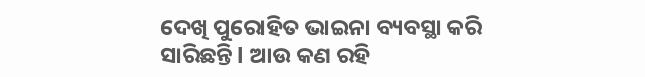ଦେଖି ପୁରୋହିତ ଭାଇନା ବ୍ୟବସ୍ଥା କରି ସାରିଛନ୍ତି l ଆଉ କଣ ରହି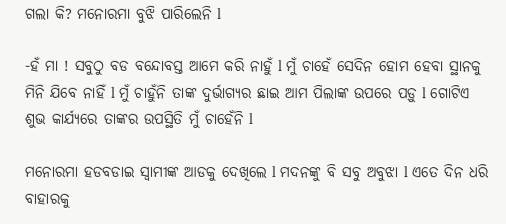ଗଲା କି? ମନୋରମା ବୁଝି ପାରିଲେନି l

-ହଁ ମା ! ସବୁଠୁ ବଡ ବନ୍ଦୋବସ୍ତ ଆମେ କରି ନାହୁଁ l ମୁଁ ଚାହେଁ ସେଦିନ ହୋମ ହେବା ସ୍ଥାନକୁ ମିନି ଯିବେ ନାହିଁ l ମୁଁ ଚାହୁଁନି ତାଙ୍କ ଦୁର୍ଭାଗ୍ୟର ଛାଇ ଆମ ପିଲାଙ୍କ ଉପରେ ପଡ଼ୁ l ଗୋଟିଏ ଶୁଭ କାର୍ଯ୍ୟରେ ତାଙ୍କର ଉପସ୍ଥିତି ମୁଁ ଚାହେଁନି l

ମନୋରମା ହଡବଡାଇ ସ୍ୱାମୀଙ୍କ ଆଡକୁ ଦେଖିଲେ l ମଦନଙ୍କୁ ବି ସବୁ ଅବୁଝା l ଏତେ ଦିନ ଧରି ବାହାରକୁ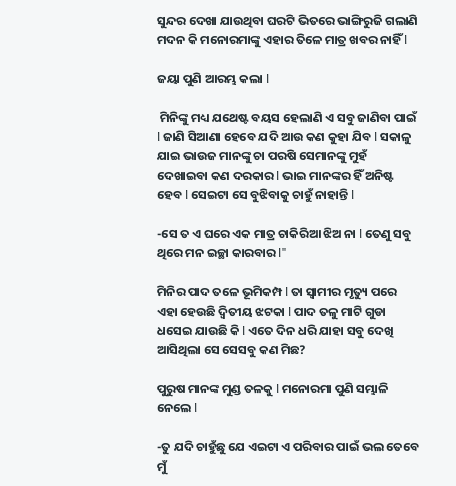ସୁନ୍ଦର ଦେଖା ଯାଉଥିବା ଘରଟି ଭିତରେ ଭାଙ୍ଗିରୁଜି ଗଲାଣି ମଦନ କି ମନୋରମାଙ୍କୁ ଏହାର ତିଳେ ମାତ୍ର ଖବର ନାହିଁ l

ଜୟା ପୁଣି ଆରମ୍ଭ କଲା l

 ମିନିଙ୍କୁ ମଧ୍ୟ ଯଥେଷ୍ଟ ବୟସ ହେଲାଣି ଏ ସବୁ ଜାଣିବା ପାଇଁ l ଜାଣି ସିଆଣା ହେବେ ଯଦି ଆଉ କଣ କୁହା ଯିବ l ସକାଳୁ ଯାଇ ଭାଉଜ ମାନଙ୍କୁ ଚା ପରଷି ସେମାନଙ୍କୁ ମୁହଁ ଦେଖାଇବା କଣ ଦରକାର l ଭାଇ ମାନଙ୍କର ହିଁ ଅନିଷ୍ଟ ହେବ l ସେଇଟା ସେ ବୁଝିବାକୁ ଚାହୁଁ ନାହାନ୍ତି l

-ସେ ତ ଏ ଘରେ ଏକ ମାତ୍ର ଚାକିରିଆ ଝିଅ ନା l ତେଣୁ ସବୁ ଥିରେ ମନ ଇଚ୍ଛା କାରବାର l"

ମିନିର ପାଦ ତଳେ ଭୂମିକମ୍ପ l ତା ସ୍ୱାମୀର ମୃତ୍ୟୁ ପରେ ଏହା ହେଉଛି ଦ୍ଵିତୀୟ ଝଟକା l ପାଦ ତଳୁ ମାଟି ଗୁଡା ଧସେଇ ଯାଉଛି କି l ଏତେ ଦିନ ଧରି ଯାହା ସବୁ ଦେଖି ଆସିଥିଲା ସେ ସେସବୁ କଣ ମିଛ?

ପୁରୁଷ ମାନଙ୍କ ମୁଣ୍ଡ ତଳକୁ l ମନୋରମା ପୁଣି ସମ୍ଭାଳି ନେଲେ l

-ତୁ ଯଦି ଚାହୁଁଛୁ ଯେ ଏଇଟା ଏ ପରିବାର ପାଇଁ ଭଲ ତେବେ ମୁଁ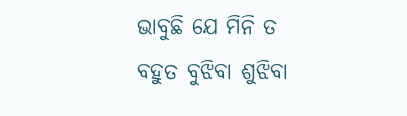ଭାବୁଛି ଯେ ମିନି ତ ବହୁତ ବୁଝିବା ଶୁଝିବା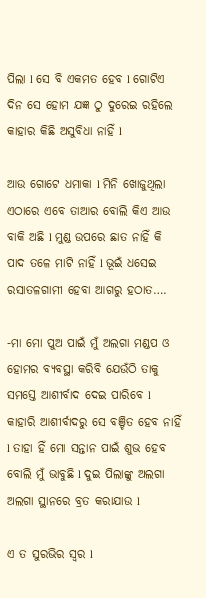ପିଲା l ସେ ବି ଏକମତ ହେବ l ଗୋଟିଏ ଦିନ ସେ ହୋମ ଯଜ୍ଞ ଠୁ ଦୁରେଇ ରହିଲେ କାହାର କିଛି ଅସୁବିଧା ନାହିଁ l

ଆଉ ଗୋଟେ ଧମାକା l ମିନି ଖୋଜୁଥିଲା ଏଠାରେ ଏବେ ତାଆର ବୋଲି କିଏ ଆଉ ବାକି ଅଛି l ମୁଣ୍ଡ ଉପରେ ଛାତ ନାହିଁ କି ପାଦ ତଳେ ମାଟି ନାହିଁ l ଭୂଇଁ ଧସେଇ ରସାତଳଗାମୀ ହେବା ଆଗରୁ ହଠାତ….

-ମା ମୋ ପୁଅ ପାଇଁ ମୁଁ ଅଲଗା ମଣ୍ଡପ ଓ ହୋମର ବ୍ୟବସ୍ଥା କରିବି ଯେଉଁଠି ତାକୁ ସମସ୍ତେ ଆଶୀର୍ବାଦ ଦେଇ ପାରିବେ l କାହାରି ଆଶୀର୍ବାଦରୁ ସେ ବଞ୍ଚିତ ହେବ ନାହିଁ l ତାହା ହିଁ ମୋ ସନ୍ତାନ ପାଇଁ ଶୁଭ ହେବ ବୋଲି ମୁଁ ଭାବୁଛି l ଦୁଇ ପିଲାଙ୍କୁ ଅଲଗା ଅଲଗା ସ୍ଥାନରେ ବ୍ରତ କରାଯାଉ l

ଏ ତ ସୁରଭିର ସ୍ୱର l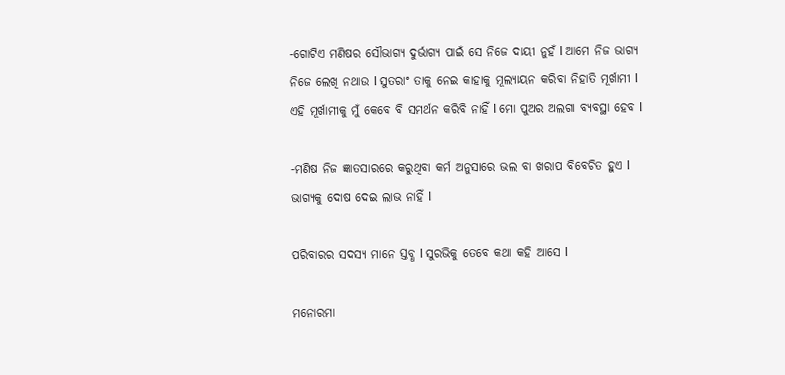-ଗୋଟିଏ ମଣିଷର ସୌଭାଗ୍ୟ ଦୁର୍ଭାଗ୍ୟ ପାଇଁ ସେ ନିଜେ ଦାୟୀ ନୁହଁ l ଆମେ ନିଜ ଭାଗ୍ୟ ନିଜେ ଲେଖି ନଥାଉ l ସୁତରାଂ ତାକୁ ନେଇ କାହାକୁ ମୂଲ୍ୟାୟନ କରିବା ନିହାତି ମୂର୍ଖାମୀ l ଏହି ମୂର୍ଖାମୀକୁ ମୁଁ କେବେ ବି ସମର୍ଥନ କରିବି ନାହିଁ l ମୋ ପୁଅର ଅଲଗା ବ୍ୟବସ୍ଥା ହେବ l

-ମଣିଷ ନିଜ ଜ୍ଞାତସାରରେ କରୁଥିବା କର୍ମ ଅନୁସାରେ ଭଲ ବା ଖରାପ ବିବେଚିତ ହୁଏ l ଭାଗ୍ୟକୁ ଦୋଷ ଦେଇ ଲାଭ ନାହିଁ l

ପରିବାରର ସଦସ୍ୟ ମାନେ ସ୍ତବ୍ଧ l ସୁରଭିକୁ ତେବେ କଥା କହି ଆସେ l

ମନୋରମା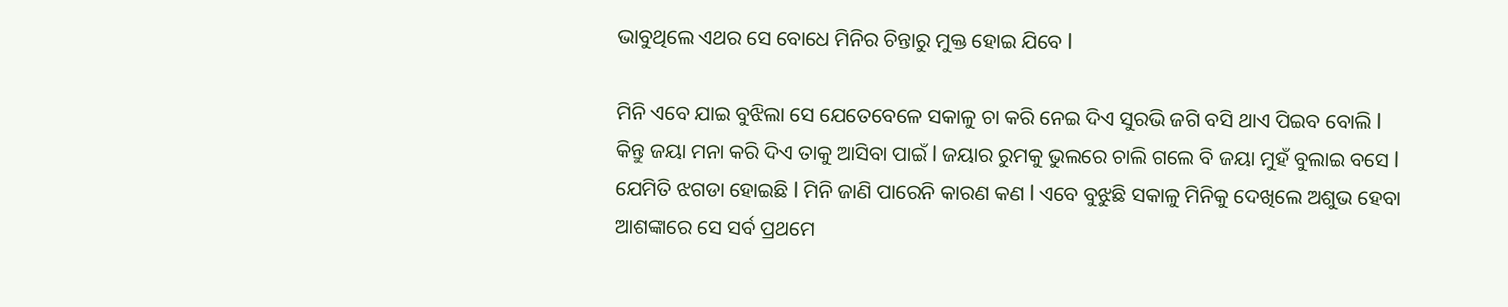ଭାବୁଥିଲେ ଏଥର ସେ ବୋଧେ ମିନିର ଚିନ୍ତାରୁ ମୁକ୍ତ ହୋଇ ଯିବେ l

ମିନି ଏବେ ଯାଇ ବୁଝିଲା ସେ ଯେତେବେଳେ ସକାଳୁ ଚା କରି ନେଇ ଦିଏ ସୁରଭି ଜଗି ବସି ଥାଏ ପିଇବ ବୋଲି l କିନ୍ତୁ ଜୟା ମନା କରି ଦିଏ ତାକୁ ଆସିବା ପାଇଁ l ଜୟାର ରୁମକୁ ଭୁଲରେ ଚାଲି ଗଲେ ବି ଜୟା ମୁହଁ ବୁଲାଇ ବସେ l ଯେମିତି ଝଗଡା ହୋଇଛି l ମିନି ଜାଣି ପାରେନି କାରଣ କଣ l ଏବେ ବୁଝୁଛି ସକାଳୁ ମିନିକୁ ଦେଖିଲେ ଅଶୁଭ ହେବା ଆଶଙ୍କାରେ ସେ ସର୍ବ ପ୍ରଥମେ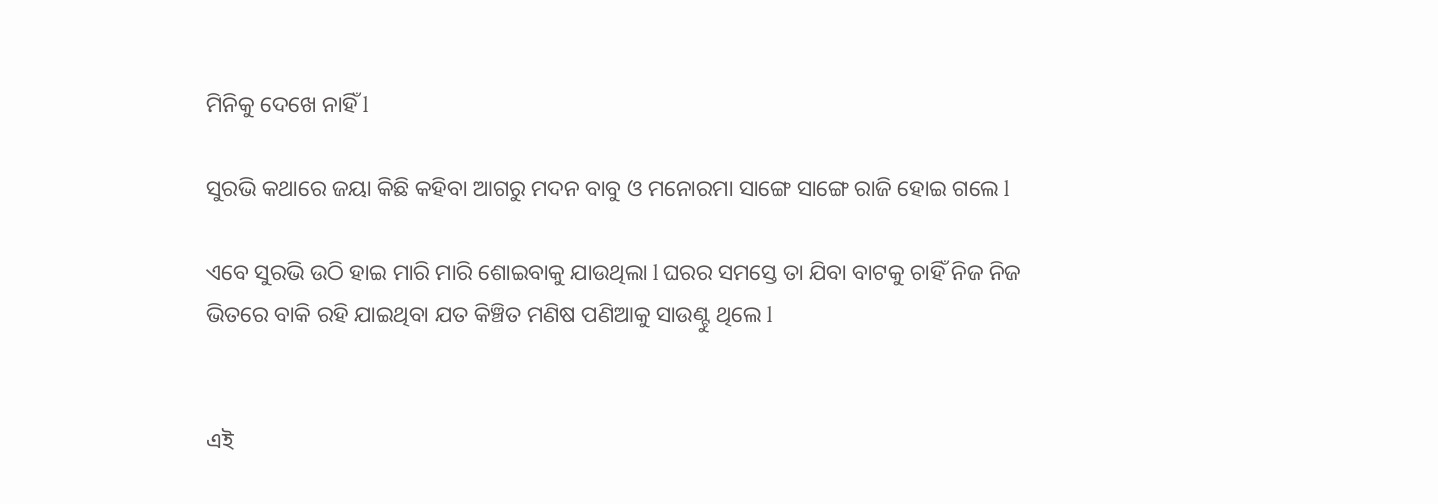ମିନିକୁ ଦେଖେ ନାହିଁ l

ସୁରଭି କଥାରେ ଜୟା କିଛି କହିବା ଆଗରୁ ମଦନ ବାବୁ ଓ ମନୋରମା ସାଙ୍ଗେ ସାଙ୍ଗେ ରାଜି ହୋଇ ଗଲେ l

ଏବେ ସୁରଭି ଉଠି ହାଇ ମାରି ମାରି ଶୋଇବାକୁ ଯାଉଥିଲା l ଘରର ସମସ୍ତେ ତା ଯିବା ବାଟକୁ ଚାହିଁ ନିଜ ନିଜ ଭିତରେ ବାକି ରହି ଯାଇଥିବା ଯତ କିଞ୍ଚିତ ମଣିଷ ପଣିଆକୁ ସାଉଣ୍ଟୁ ଥିଲେ l


এই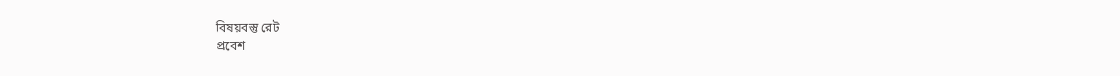বিষয়বস্তু রেট
প্রবেশ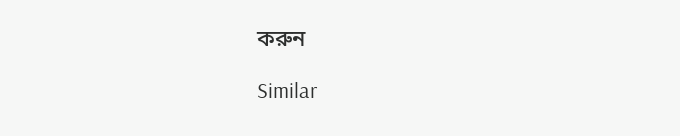করুন

Similar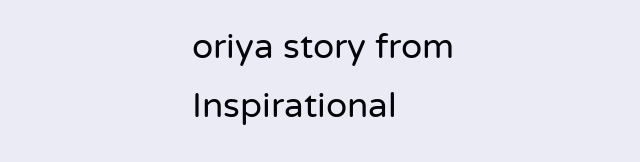oriya story from Inspirational